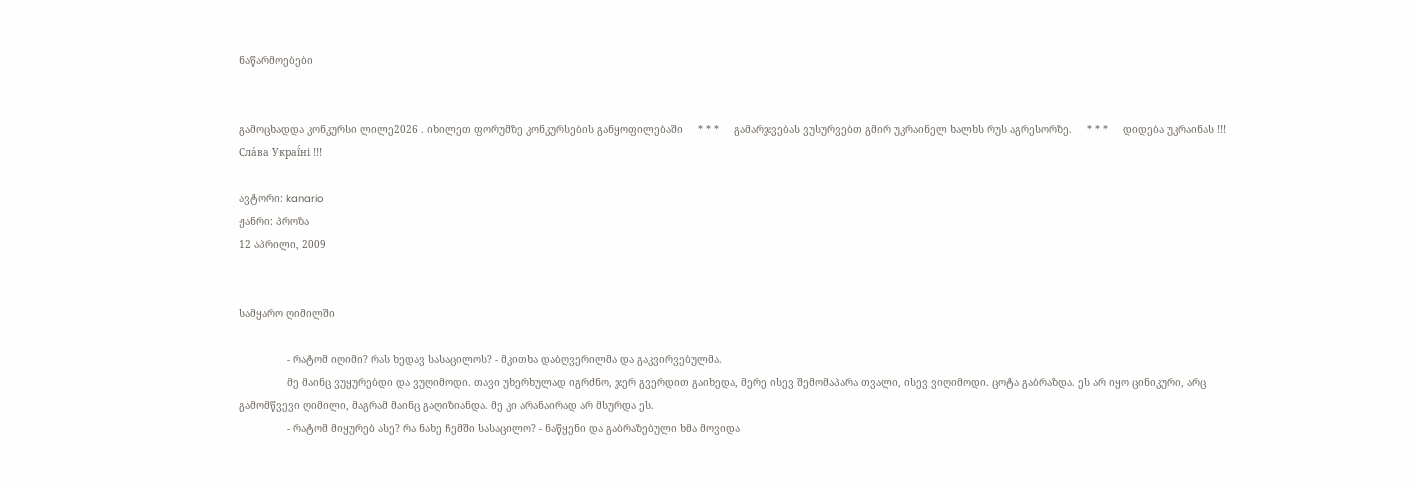ნაწარმოებები


გამოცხადდა კონკურსი ლილე2026 . იხილეთ ფორუმზე კონკურსების განყოფილებაში     * * *     გამარჯვებას ვუსურვებთ გმირ უკრაინელ ხალხს რუს აგრესორზე.     * * *     დიდება უკრაინას !!! Сла́ва Украї́ні !!!

ავტორი: kanario
ჟანრი: პროზა
12 აპრილი, 2009


სამყარო ღიმილში

                - რატომ იღიმი? რას ხედავ სასაცილოს? - მკითხა დაბღვერილმა და გაკვირვებულმა.
                მე მაინც ვუყურებდი და ვუღიმოდი. თავი უხერხულად იგრძნო, ჯერ გვერდით გაიხედა, მერე ისევ შემომაპარა თვალი, ისევ ვიღიმოდი. ცოტა გაბრაზდა. ეს არ იყო ცინიკური, არც გამომწვევი ღიმილი, მაგრამ მაინც გაღიზიანდა. მე კი არანაირად არ მსურდა ეს.
                - რატომ მიყურებ ასე? რა ნახე ჩემში სასაცილო? - ნაწყენი და გაბრაზებული ხმა მოვიდა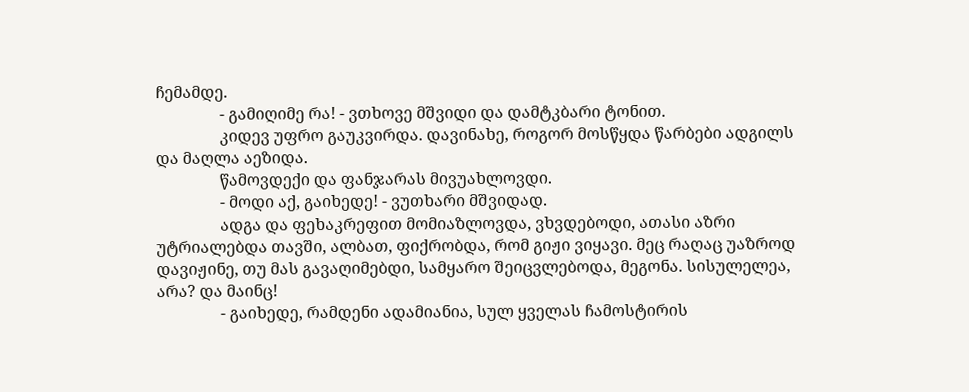ჩემამდე.
                - გამიღიმე რა! - ვთხოვე მშვიდი და დამტკბარი ტონით.
                კიდევ უფრო გაუკვირდა. დავინახე, როგორ მოსწყდა წარბები ადგილს და მაღლა აეზიდა.
                წამოვდექი და ფანჯარას მივუახლოვდი.
                - მოდი აქ, გაიხედე! - ვუთხარი მშვიდად.
                ადგა და ფეხაკრეფით მომიაზლოვდა, ვხვდებოდი, ათასი აზრი უტრიალებდა თავში, ალბათ, ფიქრობდა, რომ გიჟი ვიყავი. მეც რაღაც უაზროდ დავიჟინე, თუ მას გავაღიმებდი, სამყარო შეიცვლებოდა, მეგონა. სისულელეა, არა? და მაინც!
                - გაიხედე, რამდენი ადამიანია, სულ ყველას ჩამოსტირის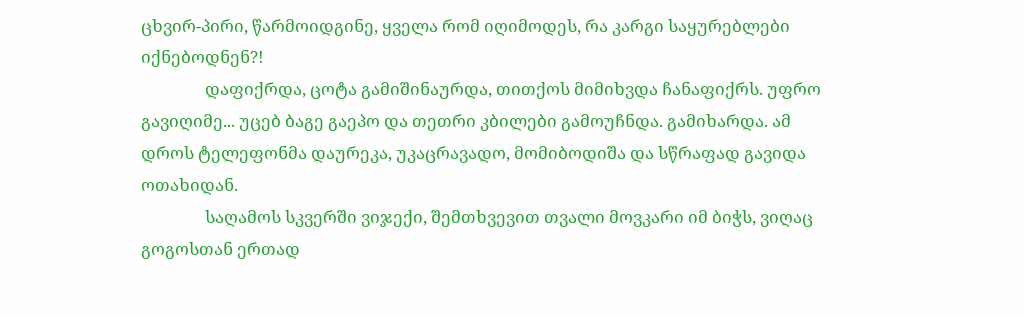ცხვირ-პირი, წარმოიდგინე, ყველა რომ იღიმოდეს, რა კარგი საყურებლები იქნებოდნენ?!
                დაფიქრდა, ცოტა გამიშინაურდა, თითქოს მიმიხვდა ჩანაფიქრს. უფრო გავიღიმე... უცებ ბაგე გაეპო და თეთრი კბილები გამოუჩნდა. გამიხარდა. ამ დროს ტელეფონმა დაურეკა, უკაცრავადო, მომიბოდიშა და სწრაფად გავიდა ოთახიდან.
                საღამოს სკვერში ვიჯექი, შემთხვევით თვალი მოვკარი იმ ბიჭს, ვიღაც გოგოსთან ერთად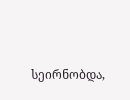სეირნობდა,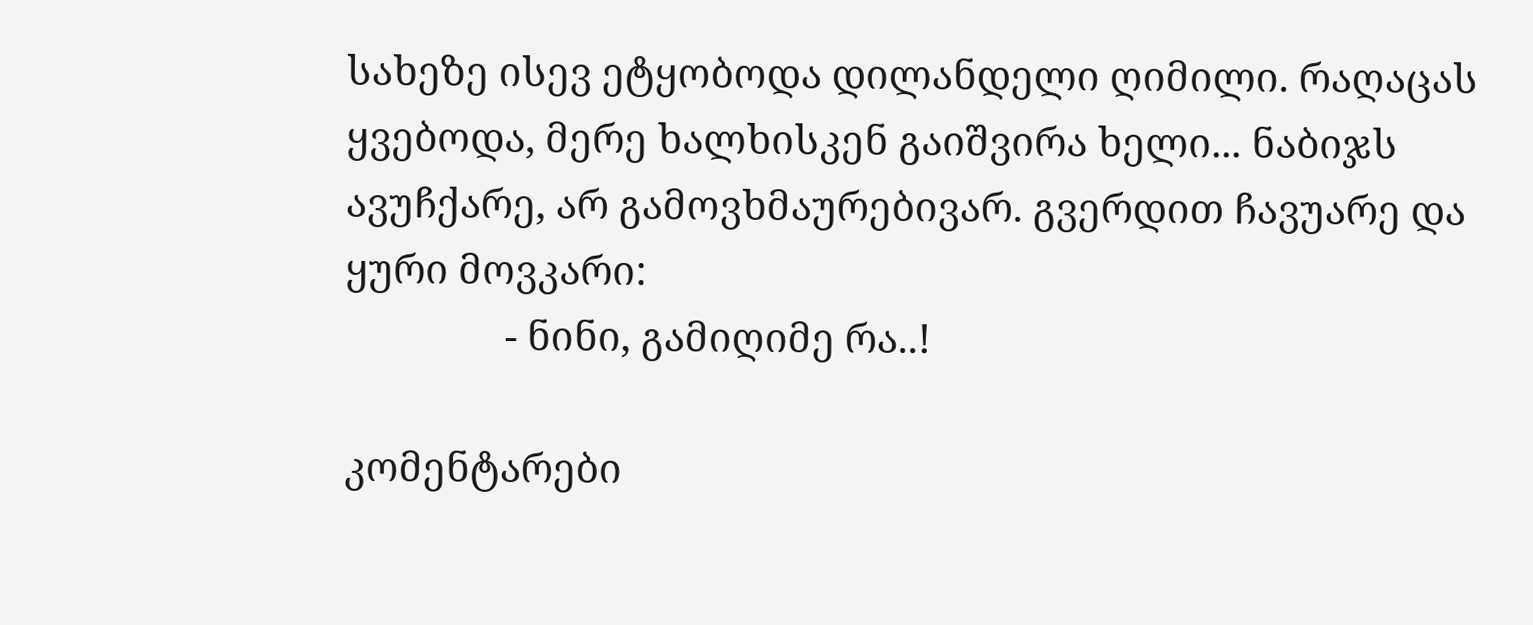სახეზე ისევ ეტყობოდა დილანდელი ღიმილი. რაღაცას ყვებოდა, მერე ხალხისკენ გაიშვირა ხელი... ნაბიჯს ავუჩქარე, არ გამოვხმაურებივარ. გვერდით ჩავუარე და ყური მოვკარი:
                - ნინი, გამიღიმე რა..!

კომენტარები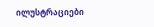ილუსტრაციები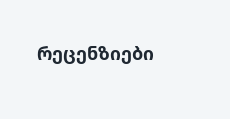რეცენზიები